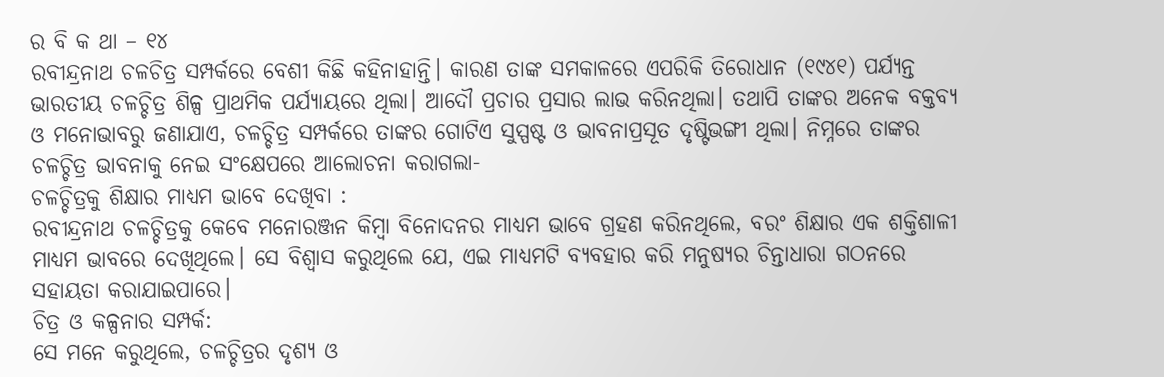ର ବି କ ଥା – ୧୪
ରବୀନ୍ଦ୍ରନାଥ ଚଳଚିତ୍ର ସମ୍ପର୍କରେ ବେଶୀ କିଛି କହିନାହାନ୍ତି। କାରଣ ତାଙ୍କ ସମକାଳରେ ଏପରିକି ତିରୋଧାନ (୧୯୪୧) ପର୍ଯ୍ୟନ୍ତ ଭାରତୀୟ ଚଳଚ୍ଚିତ୍ର ଶିଳ୍ପ ପ୍ରାଥମିକ ପର୍ଯ୍ୟାୟରେ ଥିଲା। ଆଦୌ ପ୍ରଚାର ପ୍ରସାର ଲାଭ କରିନଥିଲା। ତଥାପି ତାଙ୍କର ଅନେକ ବକ୍ତବ୍ୟ ଓ ମନୋଭାବରୁ ଜଣାଯାଏ, ଚଳଚ୍ଚିତ୍ର ସମ୍ପର୍କରେ ତାଙ୍କର ଗୋଟିଏ ସୁସ୍ପଷ୍ଟ ଓ ଭାବନାପ୍ରସୂତ ଦୃଷ୍ଟିଭଙ୍ଗୀ ଥିଲା। ନିମ୍ନରେ ତାଙ୍କର ଚଳଚ୍ଚିତ୍ର ଭାବନାକୁ ନେଇ ସଂକ୍ଷେପରେ ଆଲୋଚନା କରାଗଲା-
ଚଳଚ୍ଚିତ୍ରକୁ ଶିକ୍ଷାର ମାଧ୍ୟମ ଭାବେ ଦେଖିବା :
ରବୀନ୍ଦ୍ରନାଥ ଚଳଚ୍ଚିତ୍ରକୁ କେବେ ମନୋରଞ୍ଜନ କିମ୍ବା ବିନୋଦନର ମାଧ୍ୟମ ଭାବେ ଗ୍ରହଣ କରିନଥିଲେ, ବରଂ ଶିକ୍ଷାର ଏକ ଶକ୍ତିଶାଳୀ ମାଧ୍ୟମ ଭାବରେ ଦେଖିଥିଲେ। ସେ ବିଶ୍ବାସ କରୁଥିଲେ ଯେ, ଏଇ ମାଧ୍ୟମଟି ବ୍ୟବହାର କରି ମନୁଷ୍ୟର ଚିନ୍ତାଧାରା ଗଠନରେ ସହାୟତା କରାଯାଇପାରେ।
ଚିତ୍ର ଓ କଳ୍ପନାର ସମ୍ପର୍କ:
ସେ ମନେ କରୁଥିଲେ, ଚଳଚ୍ଚିତ୍ରର ଦୃଶ୍ୟ ଓ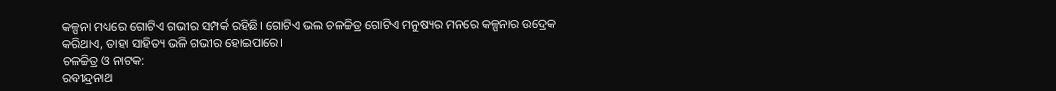କଳ୍ପନା ମଧ୍ୟରେ ଗୋଟିଏ ଗଭୀର ସମ୍ପର୍କ ରହିଛି। ଗୋଟିଏ ଭଲ ଚଳଚ୍ଚିତ୍ର ଗୋଟିଏ ମନୁଷ୍ୟର ମନରେ କଳ୍ପନାର ଉଦ୍ରେକ କରିଥାଏ, ତାହା ସାହିତ୍ୟ ଭଳି ଗଭୀର ହୋଇପାରେ।
ଚଳଚ୍ଚିତ୍ର ଓ ନାଟକ:
ରବୀନ୍ଦ୍ରନାଥ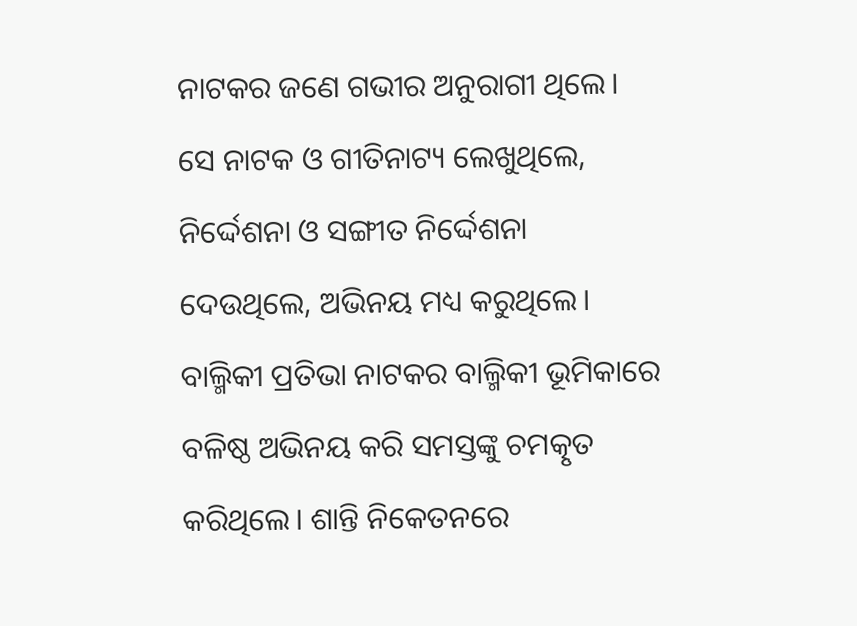ନାଟକର ଜଣେ ଗଭୀର ଅନୁରାଗୀ ଥିଲେ। ସେ ନାଟକ ଓ ଗୀତିନାଟ୍ୟ ଲେଖୁଥିଲେ, ନିର୍ଦ୍ଦେଶନା ଓ ସଙ୍ଗୀତ ନିର୍ଦ୍ଦେଶନା ଦେଉଥିଲେ, ଅଭିନୟ ମଧ୍ୟ କରୁଥିଲେ। ବାଲ୍ମିକୀ ପ୍ରତିଭା ନାଟକର ବାଲ୍ମିକୀ ଭୂମିକାରେ ବଳିଷ୍ଠ ଅଭିନୟ କରି ସମସ୍ତଙ୍କୁ ଚମତ୍କୃତ କରିଥିଲେ। ଶାନ୍ତି ନିକେତନରେ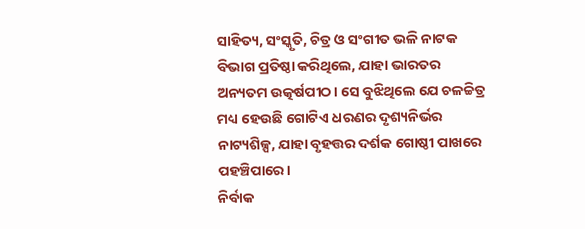ସାହିତ୍ୟ, ସଂସ୍କୃତି, ଚିତ୍ର ଓ ସଂଗୀତ ଭଳି ନାଟକ ବିଭାଗ ପ୍ରତିଷ୍ଠା କରିଥିଲେ, ଯାହା ଭାରତର ଅନ୍ୟତମ ଉତ୍କର୍ଷପୀଠ। ସେ ବୁଝିଥିଲେ ଯେ ଚଳଚ୍ଚିତ୍ର ମଧ୍ୟ ହେଉଛି ଗୋଟିଏ ଧରଣର ଦୃଶ୍ୟନିର୍ଭର ନାଟ୍ୟଶିଳ୍ପ, ଯାହା ବୃହତ୍ତର ଦର୍ଶକ ଗୋଷ୍ଠୀ ପାଖରେ ପହଞ୍ଚିପାରେ।
ନିର୍ବାକ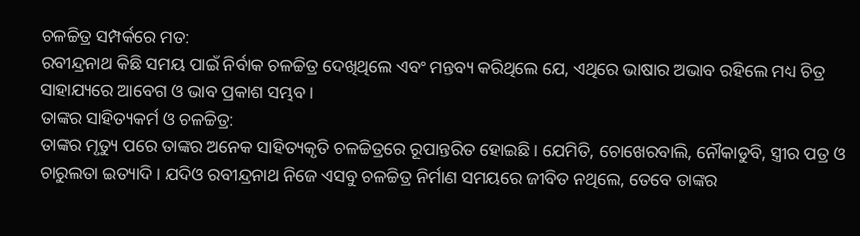ଚଳଚ୍ଚିତ୍ର ସମ୍ପର୍କରେ ମତ:
ରବୀନ୍ଦ୍ରନାଥ କିଛି ସମୟ ପାଇଁ ନିର୍ବାକ ଚଳଚ୍ଚିତ୍ର ଦେଖିଥିଲେ ଏବଂ ମନ୍ତବ୍ୟ କରିଥିଲେ ଯେ, ଏଥିରେ ଭାଷାର ଅଭାବ ରହିଲେ ମଧ୍ୟ ଚିତ୍ର ସାହାଯ୍ୟରେ ଆବେଗ ଓ ଭାବ ପ୍ରକାଶ ସମ୍ଭବ।
ତାଙ୍କର ସାହିତ୍ୟକର୍ମ ଓ ଚଳଚ୍ଚିତ୍ର:
ତାଙ୍କର ମୃତ୍ୟୁ ପରେ ତାଙ୍କର ଅନେକ ସାହିତ୍ୟକୃତି ଚଳଚ୍ଚିତ୍ରରେ ରୂପାନ୍ତରିତ ହୋଇଛି। ଯେମିତି, ଚୋଖେରବାଲି, ନୌକାଡୁବି, ସ୍ତ୍ରୀର ପତ୍ର ଓ ଚାରୁଲତା ଇତ୍ୟାଦି। ଯଦିଓ ରବୀନ୍ଦ୍ରନାଥ ନିଜେ ଏସବୁ ଚଳଚ୍ଚିତ୍ର ନିର୍ମାଣ ସମୟରେ ଜୀବିତ ନଥିଲେ, ତେବେ ତାଙ୍କର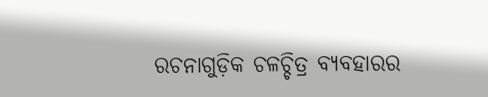ରଚନାଗୁଡ଼ିକ ଚଳଚ୍ଚିତ୍ର ବ୍ୟବହାରର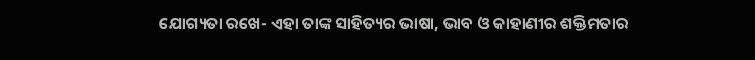ଯୋଗ୍ୟତା ରଖେ- ଏହା ତାଙ୍କ ସାହିତ୍ୟର ଭାଷା, ଭାବ ଓ କାହାଣୀର ଶକ୍ତିମତାର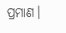ପ୍ରମାଣ।